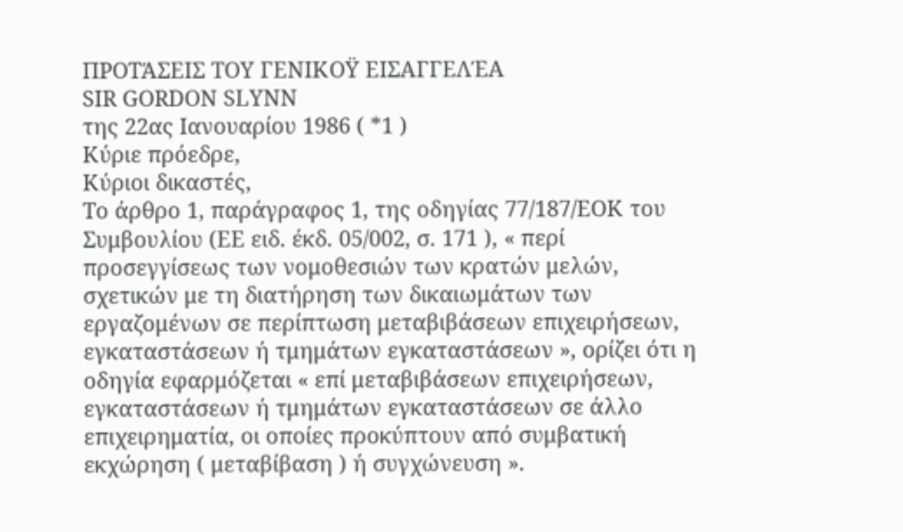ΠΡΟΤΆΣΕΙΣ ΤΟΥ ΓΕΝΙΚΟΫ ΕΙΣΑΓΓΕΛΈΑ
SIR GORDON SLYNN
της 22ας Ιανουαρίου 1986 ( *1 )
Κύριε πρόεδρε,
Κύριοι δικαστές,
Το άρθρο 1, παράγραφος 1, της οδηγίας 77/187/ΕΟΚ του Συμβουλίου (ΕΕ ειδ. έκδ. 05/002, σ. 171 ), « περί προσεγγίσεως των νομοθεσιών των κρατών μελών, σχετικών με τη διατήρηση των δικαιωμάτων των εργαζομένων σε περίπτωση μεταβιβάσεων επιχειρήσεων, εγκαταστάσεων ή τμημάτων εγκαταστάσεων », ορίζει ότι η οδηγία εφαρμόζεται « επί μεταβιβάσεων επιχειρήσεων, εγκαταστάσεων ή τμημάτων εγκαταστάσεων σε άλλο επιχειρηματία, οι οποίες προκύπτουν από συμβατική εκχώρηση ( μεταβίβαση ) ή συγχώνευση ».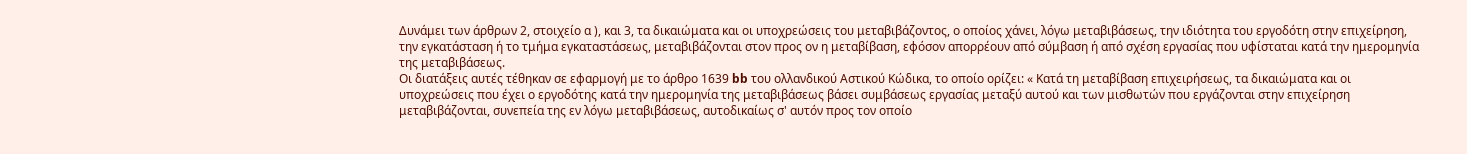Δυνάμει των άρθρων 2, στοιχείο α ), και 3, τα δικαιώματα και οι υποχρεώσεις του μεταβιβάζοντος, ο οποίος χάνει, λόγω μεταβιβάσεως, την ιδιότητα του εργοδότη στην επιχείρηση, την εγκατάσταση ή το τμήμα εγκαταστάσεως, μεταβιβάζονται στον προς ον η μεταβίβαση, εφόσον απορρέουν από σύμβαση ή από σχέση εργασίας που υφίσταται κατά την ημερομηνία της μεταβιβάσεως.
Οι διατάξεις αυτές τέθηκαν σε εφαρμογή με το άρθρο 1639 bb του ολλανδικού Αστικού Κώδικα, το οποίο ορίζει: « Κατά τη μεταβίβαση επιχειρήσεως, τα δικαιώματα και οι υποχρεώσεις που έχει ο εργοδότης κατά την ημερομηνία της μεταβιβάσεως βάσει συμβάσεως εργασίας μεταξύ αυτού και των μισθωτών που εργάζονται στην επιχείρηση μεταβιβάζονται, συνεπεία της εν λόγω μεταβιβάσεως, αυτοδικαίως σ' αυτόν προς τον οποίο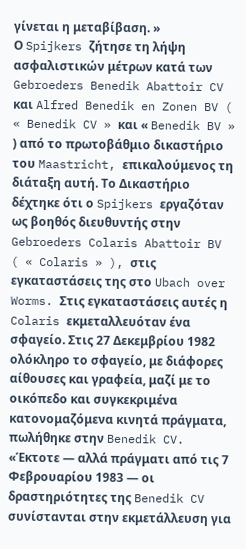γίνεται η μεταβίβαση. »
Ο Spijkers ζήτησε τη λήψη ασφαλιστικών μέτρων κατά των Gebroeders Benedik Abattoir CV και Alfred Benedik en Zonen BV ( « Benedik CV » και « Benedik BV » ) από το πρωτοβάθμιο δικαστήριο του Maastricht, επικαλούμενος τη διάταξη αυτή. Το Δικαστήριο δέχτηκε ότι ο Spijkers εργαζόταν ως βοηθός διευθυντής στην Gebroeders Colaris Abattoir BV ( « Colaris » ), στις εγκαταστάσεις της στο Ubach over Worms. Στις εγκαταστάσεις αυτές η Colaris εκμεταλλευόταν ένα σφαγείο. Στις 27 Δεκεμβρίου 1982 ολόκληρο το σφαγείο, με διάφορες αίθουσες και γραφεία, μαζί με το οικόπεδο και συγκεκριμένα κατονομαζόμενα κινητά πράγματα, πωλήθηκε στην Benedik CV. «Έκτοτε — αλλά πράγματι από τις 7 Φεβρουαρίου 1983 — οι δραστηριότητες της Benedik CV συνίστανται στην εκμετάλλευση για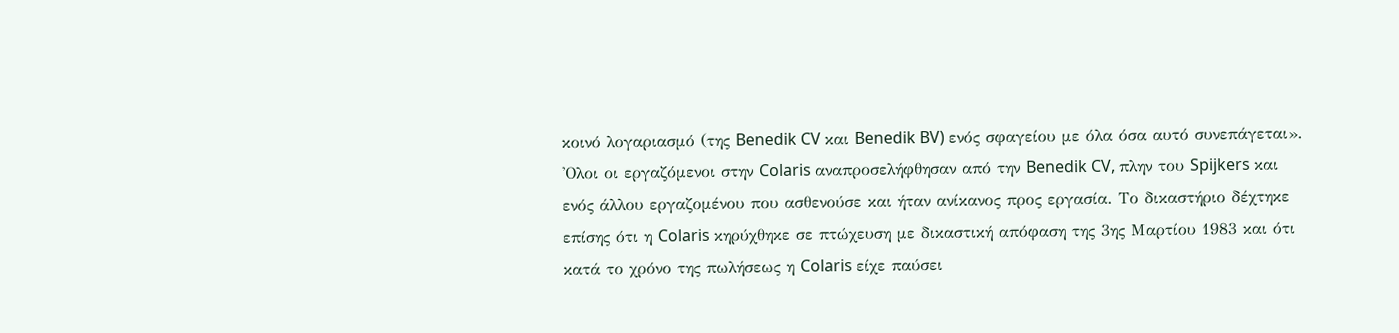κοινό λογαριασμό (της Benedik CV και Benedik BV) ενός σφαγείου με όλα όσα αυτό συνεπάγεται». 'Ολοι οι εργαζόμενοι στην Colaris αναπροσελήφθησαν από την Benedik CV, πλην του Spijkers και ενός άλλου εργαζομένου που ασθενούσε και ήταν ανίκανος προς εργασία. Το δικαστήριο δέχτηκε επίσης ότι η Colaris κηρύχθηκε σε πτώχευση με δικαστική απόφαση της 3ης Μαρτίου 1983 και ότι κατά το χρόνο της πωλήσεως η Colaris είχε παύσει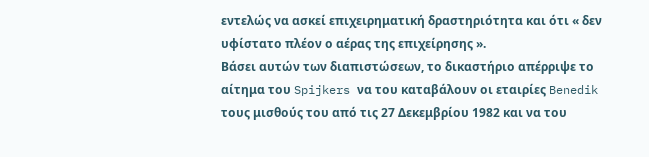εντελώς να ασκεί επιχειρηματική δραστηριότητα και ότι « δεν υφίστατο πλέον ο αέρας της επιχείρησης ».
Βάσει αυτών των διαπιστώσεων, το δικαστήριο απέρριψε το αίτημα του Spijkers να του καταβάλουν οι εταιρίες Benedik τους μισθούς του από τις 27 Δεκεμβρίου 1982 και να του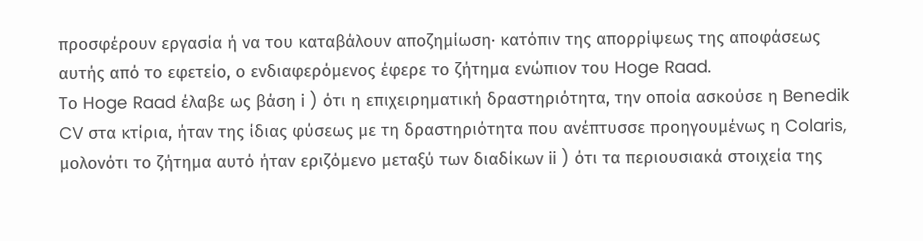προσφέρουν εργασία ή να του καταβάλουν αποζημίωση· κατόπιν της απορρίψεως της αποφάσεως αυτής από το εφετείο, ο ενδιαφερόμενος έφερε το ζήτημα ενώπιον του Hoge Raad.
Το Hoge Raad έλαβε ως βάση i ) ότι η επιχειρηματική δραστηριότητα, την οποία ασκούσε η Benedik CV στα κτίρια, ήταν της ίδιας φύσεως με τη δραστηριότητα που ανέπτυσσε προηγουμένως η Colaris, μολονότι το ζήτημα αυτό ήταν εριζόμενο μεταξύ των διαδίκων ii ) ότι τα περιουσιακά στοιχεία της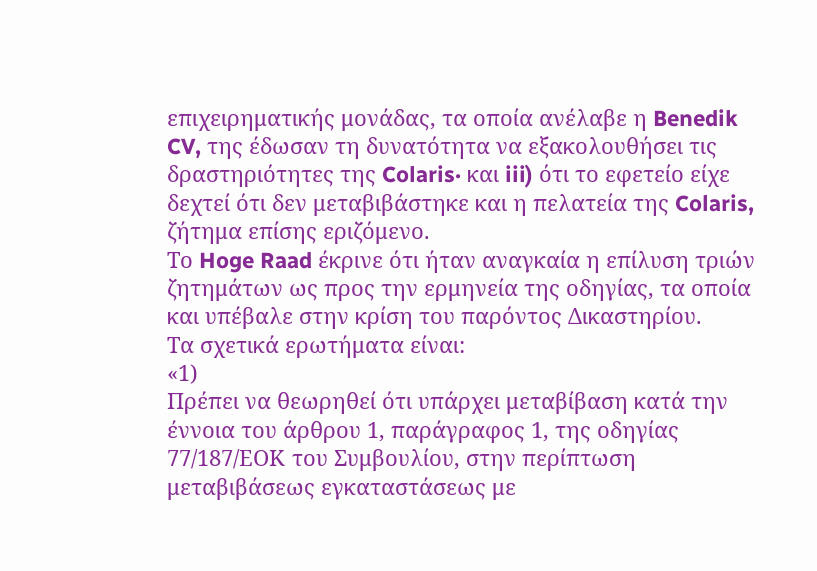επιχειρηματικής μονάδας, τα οποία ανέλαβε η Benedik CV, της έδωσαν τη δυνατότητα να εξακολουθήσει τις δραστηριότητες της Colaris· και iii) ότι το εφετείο είχε δεχτεί ότι δεν μεταβιβάστηκε και η πελατεία της Colaris, ζήτημα επίσης εριζόμενο.
Το Hoge Raad έκρινε ότι ήταν αναγκαία η επίλυση τριών ζητημάτων ως προς την ερμηνεία της οδηγίας, τα οποία και υπέβαλε στην κρίση του παρόντος Δικαστηρίου.
Τα σχετικά ερωτήματα είναι:
«1)
Πρέπει να θεωρηθεί ότι υπάρχει μεταβίβαση κατά την έννοια του άρθρου 1, παράγραφος 1, της οδηγίας 77/187/ΕΟΚ του Συμβουλίου, στην περίπτωση μεταβιβάσεως εγκαταστάσεως με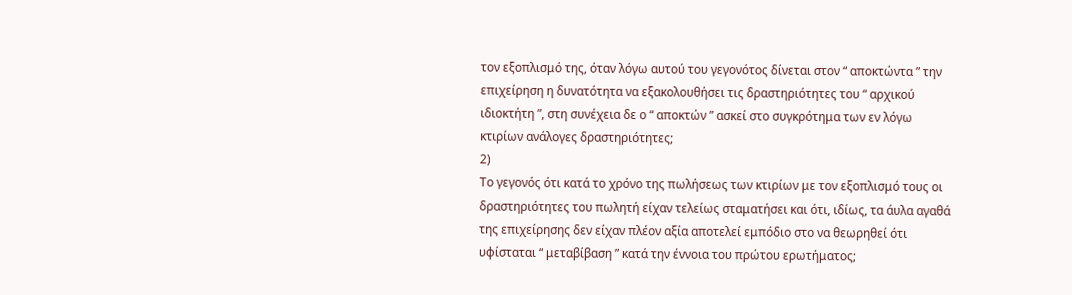τον εξοπλισμό της, όταν λόγω αυτού του γεγονότος δίνεται στον “ αποκτώντα ” την επιχείρηση η δυνατότητα να εξακολουθήσει τις δραστηριότητες του “ αρχικού ιδιοκτήτη ”, στη συνέχεια δε ο “ αποκτών ” ασκεί στο συγκρότημα των εν λόγω κτιρίων ανάλογες δραστηριότητες;
2)
Το γεγονός ότι κατά το χρόνο της πωλήσεως των κτιρίων με τον εξοπλισμό τους οι δραστηριότητες του πωλητή είχαν τελείως σταματήσει και ότι, ιδίως, τα άυλα αγαθά της επιχείρησης δεν είχαν πλέον αξία αποτελεί εμπόδιο στο να θεωρηθεί ότι υφίσταται “ μεταβίβαση ” κατά την έννοια του πρώτου ερωτήματος;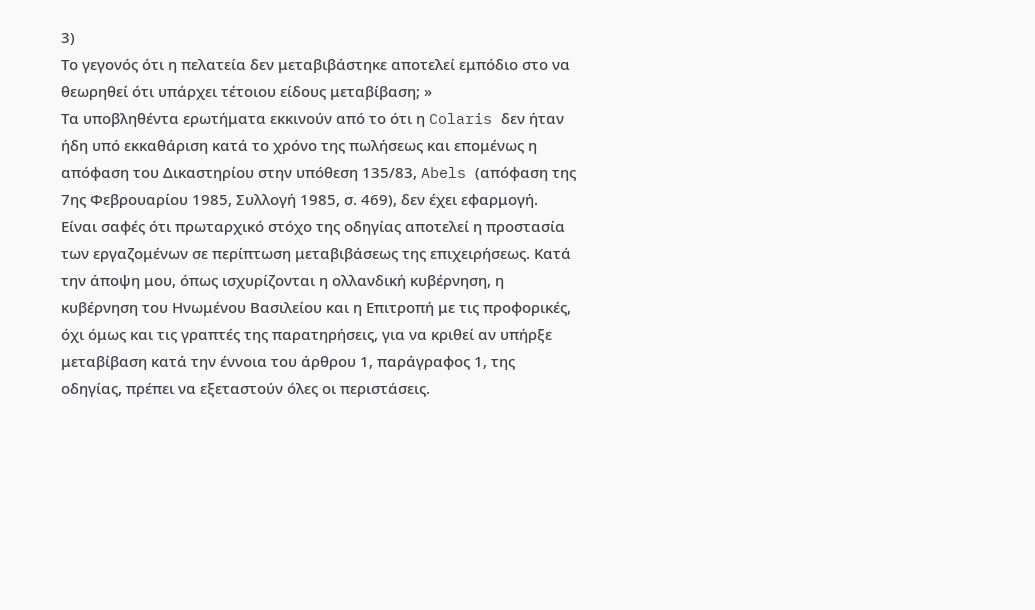3)
Το γεγονός ότι η πελατεία δεν μεταβιβάστηκε αποτελεί εμπόδιο στο να θεωρηθεί ότι υπάρχει τέτοιου είδους μεταβίβαση; »
Τα υποβληθέντα ερωτήματα εκκινούν από το ότι η Colaris δεν ήταν ήδη υπό εκκαθάριση κατά το χρόνο της πωλήσεως και επομένως η απόφαση του Δικαστηρίου στην υπόθεση 135/83, Abels (απόφαση της 7ης Φεβρουαρίου 1985, Συλλογή 1985, σ. 469), δεν έχει εφαρμογή.
Είναι σαφές ότι πρωταρχικό στόχο της οδηγίας αποτελεί η προστασία των εργαζομένων σε περίπτωση μεταβιβάσεως της επιχειρήσεως. Κατά την άποψη μου, όπως ισχυρίζονται η ολλανδική κυβέρνηση, η κυβέρνηση του Ηνωμένου Βασιλείου και η Επιτροπή με τις προφορικές, όχι όμως και τις γραπτές της παρατηρήσεις, για να κριθεί αν υπήρξε μεταβίβαση κατά την έννοια του άρθρου 1, παράγραφος 1, της οδηγίας, πρέπει να εξεταστούν όλες οι περιστάσεις.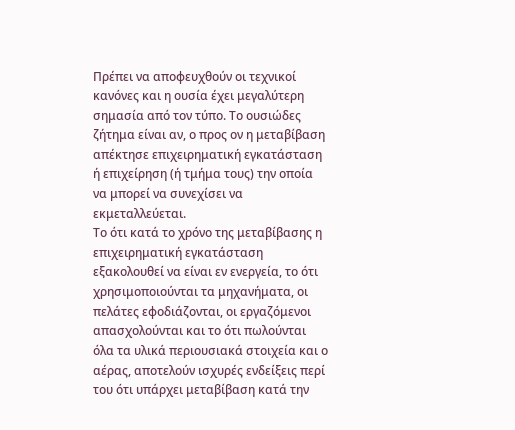Πρέπει να αποφευχθούν οι τεχνικοί κανόνες και η ουσία έχει μεγαλύτερη σημασία από τον τύπο. Το ουσιώδες ζήτημα είναι αν, ο προς ον η μεταβίβαση απέκτησε επιχειρηματική εγκατάσταση ή επιχείρηση (ή τμήμα τους) την οποία να μπορεί να συνεχίσει να εκμεταλλεύεται.
Το ότι κατά το χρόνο της μεταβίβασης η επιχειρηματική εγκατάσταση εξακολουθεί να είναι εν ενεργεία, το ότι χρησιμοποιούνται τα μηχανήματα, οι πελάτες εφοδιάζονται, οι εργαζόμενοι απασχολούνται και το ότι πωλούνται όλα τα υλικά περιουσιακά στοιχεία και ο αέρας, αποτελούν ισχυρές ενδείξεις περί του ότι υπάρχει μεταβίβαση κατά την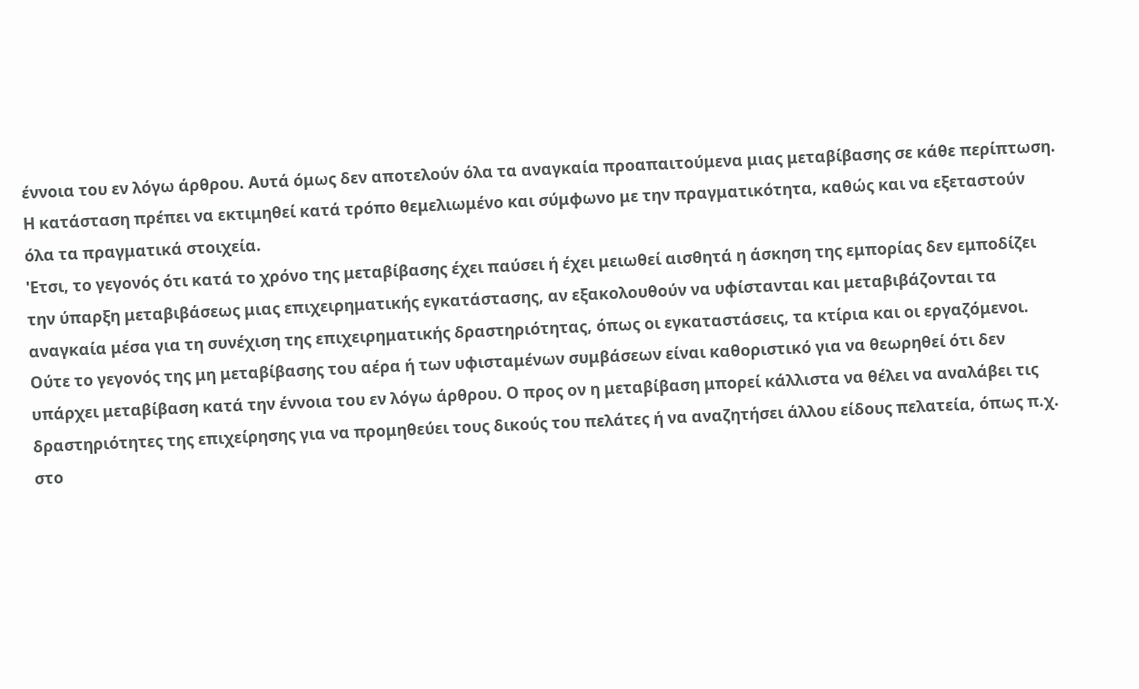έννοια του εν λόγω άρθρου. Αυτά όμως δεν αποτελούν όλα τα αναγκαία προαπαιτούμενα μιας μεταβίβασης σε κάθε περίπτωση. Η κατάσταση πρέπει να εκτιμηθεί κατά τρόπο θεμελιωμένο και σύμφωνο με την πραγματικότητα, καθώς και να εξεταστούν όλα τα πραγματικά στοιχεία.
'Ετσι, το γεγονός ότι κατά το χρόνο της μεταβίβασης έχει παύσει ή έχει μειωθεί αισθητά η άσκηση της εμπορίας δεν εμποδίζει την ύπαρξη μεταβιβάσεως μιας επιχειρηματικής εγκατάστασης, αν εξακολουθούν να υφίστανται και μεταβιβάζονται τα αναγκαία μέσα για τη συνέχιση της επιχειρηματικής δραστηριότητας, όπως οι εγκαταστάσεις, τα κτίρια και οι εργαζόμενοι. Ούτε το γεγονός της μη μεταβίβασης του αέρα ή των υφισταμένων συμβάσεων είναι καθοριστικό για να θεωρηθεί ότι δεν υπάρχει μεταβίβαση κατά την έννοια του εν λόγω άρθρου. Ο προς ον η μεταβίβαση μπορεί κάλλιστα να θέλει να αναλάβει τις δραστηριότητες της επιχείρησης για να προμηθεύει τους δικούς του πελάτες ή να αναζητήσει άλλου είδους πελατεία, όπως π.χ. στο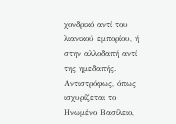χονδρικό αντί του λιανικού εμπορίου, ή στην αλλοδαπή αντί της ημεδαπής. Αντιστρόφως, όπως ισχυρίζεται το Ηνωμένο Βασίλειο,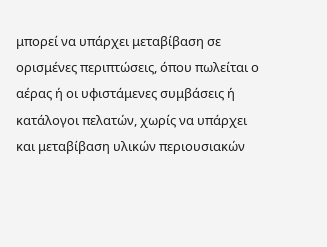μπορεί να υπάρχει μεταβίβαση σε ορισμένες περιπτώσεις, όπου πωλείται ο αέρας ή οι υφιστάμενες συμβάσεις ή κατάλογοι πελατών, χωρίς να υπάρχει και μεταβίβαση υλικών περιουσιακών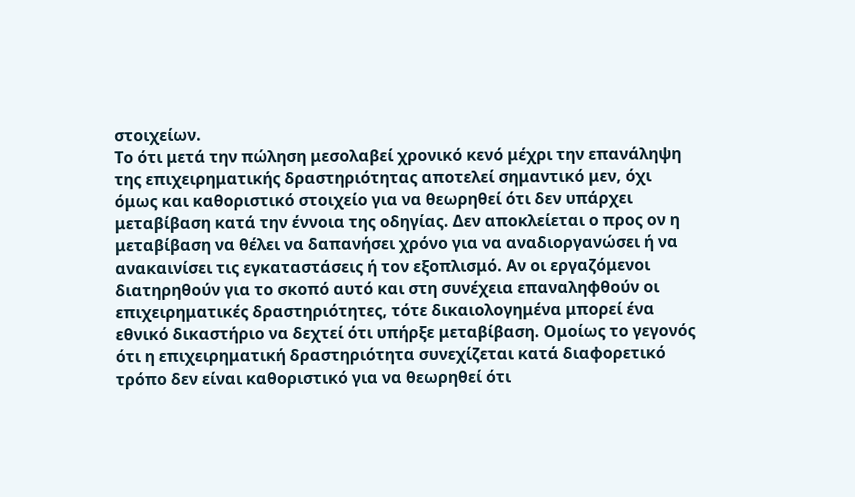στοιχείων.
Το ότι μετά την πώληση μεσολαβεί χρονικό κενό μέχρι την επανάληψη της επιχειρηματικής δραστηριότητας αποτελεί σημαντικό μεν, όχι όμως και καθοριστικό στοιχείο για να θεωρηθεί ότι δεν υπάρχει μεταβίβαση κατά την έννοια της οδηγίας. Δεν αποκλείεται ο προς ον η μεταβίβαση να θέλει να δαπανήσει χρόνο για να αναδιοργανώσει ή να ανακαινίσει τις εγκαταστάσεις ή τον εξοπλισμό. Αν οι εργαζόμενοι διατηρηθούν για το σκοπό αυτό και στη συνέχεια επαναληφθούν οι επιχειρηματικές δραστηριότητες, τότε δικαιολογημένα μπορεί ένα εθνικό δικαστήριο να δεχτεί ότι υπήρξε μεταβίβαση. Ομοίως το γεγονός ότι η επιχειρηματική δραστηριότητα συνεχίζεται κατά διαφορετικό τρόπο δεν είναι καθοριστικό για να θεωρηθεί ότι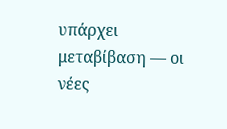υπάρχει μεταβίβαση — οι νέες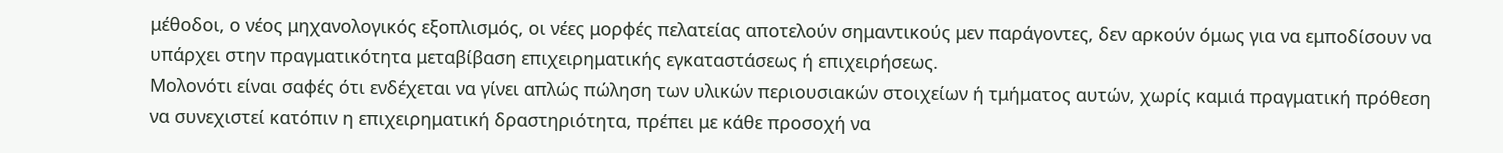μέθοδοι, ο νέος μηχανολογικός εξοπλισμός, οι νέες μορφές πελατείας αποτελούν σημαντικούς μεν παράγοντες, δεν αρκούν όμως για να εμποδίσουν να υπάρχει στην πραγματικότητα μεταβίβαση επιχειρηματικής εγκαταστάσεως ή επιχειρήσεως.
Μολονότι είναι σαφές ότι ενδέχεται να γίνει απλώς πώληση των υλικών περιουσιακών στοιχείων ή τμήματος αυτών, χωρίς καμιά πραγματική πρόθεση να συνεχιστεί κατόπιν η επιχειρηματική δραστηριότητα, πρέπει με κάθε προσοχή να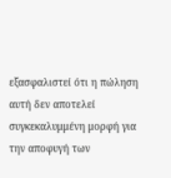εξασφαλιστεί ότι η πώληση αυτή δεν αποτελεί συγκεκαλυμμένη μορφή για την αποφυγή των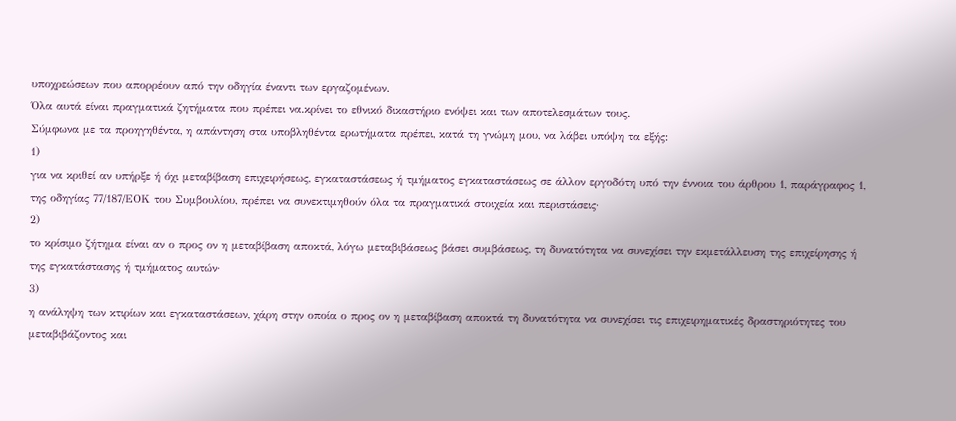υποχρεώσεων που απορρέουν από την οδηγία έναντι των εργαζομένων.
Όλα αυτά είναι πραγματικά ζητήματα που πρέπει να.κρίνει το εθνικό δικαστήριο ενόψει και των αποτελεσμάτων τους.
Σύμφωνα με τα προηγηθέντα, η απάντηση στα υποβληθέντα ερωτήματα πρέπει, κατά τη γνώμη μου, να λάβει υπόψη τα εξής:
1)
για να κριθεί αν υπήρξε ή όχι μεταβίβαση επιχειρήσεως, εγκαταστάσεως ή τμήματος εγκαταστάσεως σε άλλον εργοδότη υπό την έννοια του άρθρου 1, παράγραφος 1, της οδηγίας 77/187/ΕΟΚ του Συμβουλίου, πρέπει να συνεκτιμηθούν όλα τα πραγματικά στοιχεία και περιστάσεις·
2)
το κρίσιμο ζήτημα είναι αν ο προς ον η μεταβίβαση αποκτά, λόγω μεταβιβάσεως βάσει συμβάσεως, τη δυνατότητα να συνεχίσει την εκμετάλλευση της επιχείρησης ή της εγκατάστασης ή τμήματος αυτών·
3)
η ανάληψη των κτιρίων και εγκαταστάσεων, χάρη στην οποία ο προς ον η μεταβίβαση αποκτά τη δυνατότητα να συνεχίσει τις επιχειρηματικές δραστηριότητες του μεταβιβάζοντος και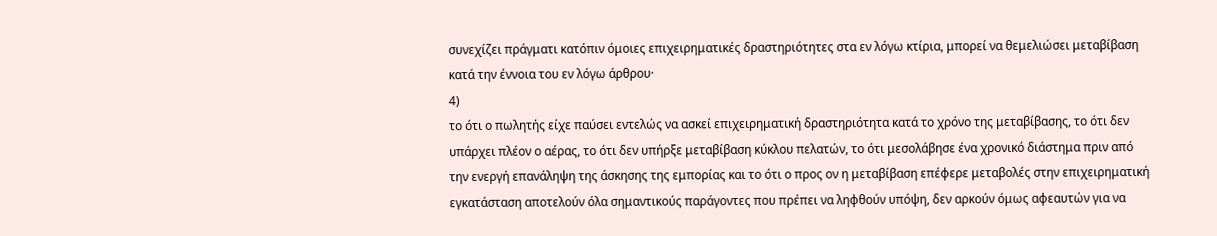συνεχίζει πράγματι κατόπιν όμοιες επιχειρηματικές δραστηριότητες στα εν λόγω κτίρια, μπορεί να θεμελιώσει μεταβίβαση κατά την έννοια του εν λόγω άρθρου·
4)
το ότι ο πωλητής είχε παύσει εντελώς να ασκεί επιχειρηματική δραστηριότητα κατά το χρόνο της μεταβίβασης, το ότι δεν υπάρχει πλέον ο αέρας, το ότι δεν υπήρξε μεταβίβαση κύκλου πελατών, το ότι μεσολάβησε ένα χρονικό διάστημα πριν από την ενεργή επανάληψη της άσκησης της εμπορίας και το ότι ο προς ον η μεταβίβαση επέφερε μεταβολές στην επιχειρηματική εγκατάσταση αποτελούν όλα σημαντικούς παράγοντες που πρέπει να ληφθούν υπόψη, δεν αρκούν όμως αφεαυτών για να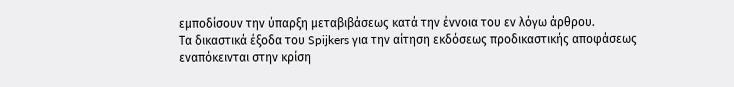εμποδίσουν την ύπαρξη μεταβιβάσεως κατά την έννοια του εν λόγω άρθρου.
Τα δικαστικά έξοδα του Spijkers για την αίτηση εκδόσεως προδικαστικής αποφάσεως εναπόκεινται στην κρίση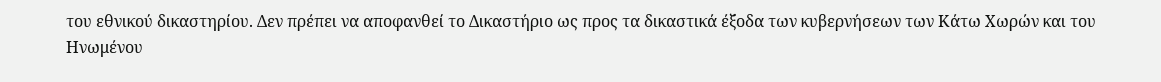του εθνικού δικαστηρίου. Δεν πρέπει να αποφανθεί το Δικαστήριο ως προς τα δικαστικά έξοδα των κυβερνήσεων των Κάτω Χωρών και του Ηνωμένου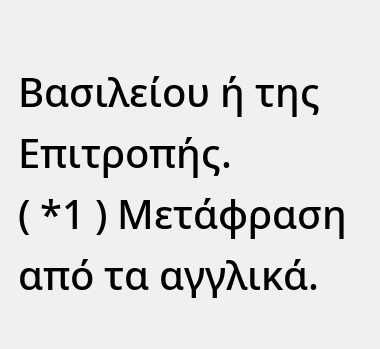Βασιλείου ή της Επιτροπής.
( *1 ) Μετάφραση από τα αγγλικά.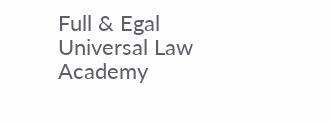Full & Egal Universal Law Academy